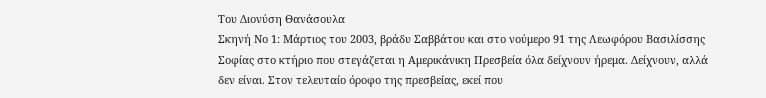Του Διονύση Θανάσουλα
Σκηνή Νο 1: Μάρτιος του 2003, βράδυ Σαββάτου και στο νούμερο 91 της Λεωφόρου Βασιλίσσης Σοφίας στο κτήριο που στεγάζεται η Αμερικάνικη Πρεσβεία όλα δείχνουν ήρεμα. Δείχνουν, αλλά δεν είναι. Στον τελευταίο όροφο της πρεσβείας, εκεί που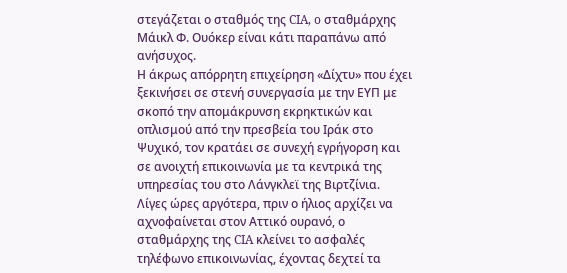στεγάζεται ο σταθμός της CIA, o σταθμάρχης Μάικλ Φ. Ουόκερ είναι κάτι παραπάνω από ανήσυχος.
Η άκρως απόρρητη επιχείρηση «Δίχτυ» που έχει ξεκινήσει σε στενή συνεργασία με την ΕΥΠ με σκοπό την απομάκρυνση εκρηκτικών και οπλισμού από την πρεσβεία του Ιράκ στο Ψυχικό, τον κρατάει σε συνεχή εγρήγορση και σε ανοιχτή επικοινωνία με τα κεντρικά της υπηρεσίας του στο Λάνγκλεϊ της Βιρτζίνια.
Λίγες ώρες αργότερα, πριν ο ήλιος αρχίζει να αχνοφαίνεται στον Αττικό ουρανό, ο σταθμάρχης της CIA κλείνει το ασφαλές τηλέφωνο επικοινωνίας, έχοντας δεχτεί τα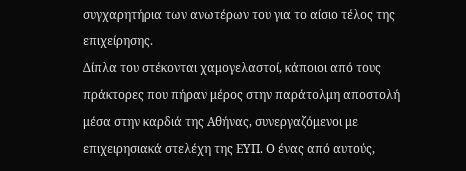συγχαρητήρια των ανωτέρων του για το αίσιο τέλος της επιχείρησης.
Δίπλα του στέκονται χαμογελαστοί, κάποιοι από τους πράκτορες που πήραν μέρος στην παράτολμη αποστολή μέσα στην καρδιά της Αθήνας, συνεργαζόμενοι με επιχειρησιακά στελέχη της ΕΥΠ. Ο ένας από αυτούς,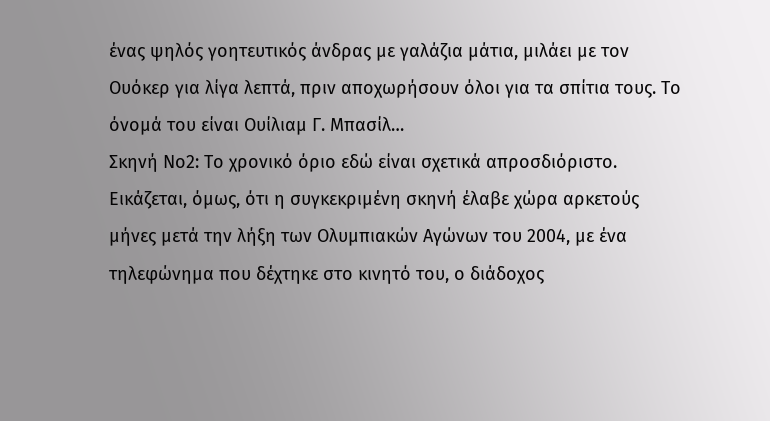ένας ψηλός γοητευτικός άνδρας με γαλάζια μάτια, μιλάει με τον Ουόκερ για λίγα λεπτά, πριν αποχωρήσουν όλοι για τα σπίτια τους. Το όνομά του είναι Ουίλιαμ Γ. Μπασίλ…
Σκηνή Νο2: Το χρονικό όριο εδώ είναι σχετικά απροσδιόριστο. Εικάζεται, όμως, ότι η συγκεκριμένη σκηνή έλαβε χώρα αρκετούς μήνες μετά την λήξη των Ολυμπιακών Αγώνων του 2004, με ένα τηλεφώνημα που δέχτηκε στο κινητό του, ο διάδοχος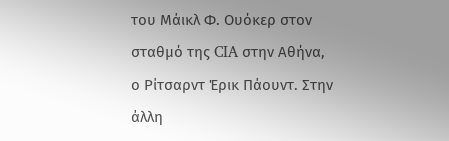του Μάικλ Φ. Ουόκερ στον σταθμό της CIA στην Αθήνα, ο Ρίτσαρντ Έρικ Πάουντ. Στην άλλη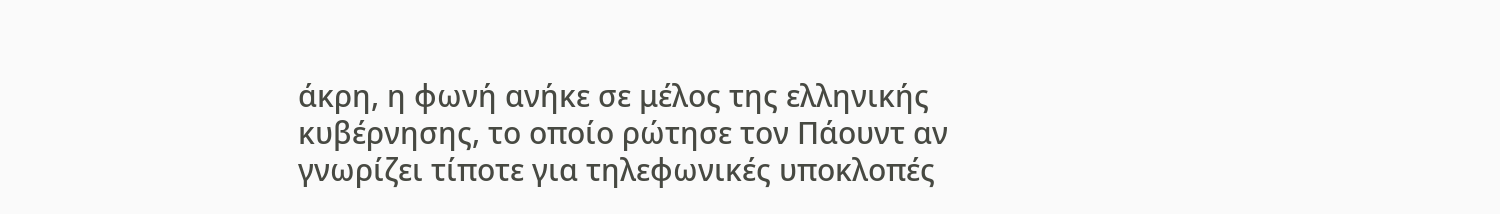άκρη, η φωνή ανήκε σε μέλος της ελληνικής κυβέρνησης, το οποίο ρώτησε τον Πάουντ αν γνωρίζει τίποτε για τηλεφωνικές υποκλοπές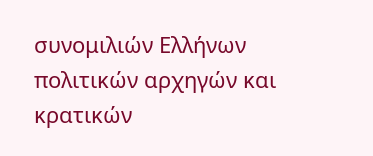συνομιλιών Ελλήνων πολιτικών αρχηγών και κρατικών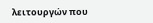λειτουργών που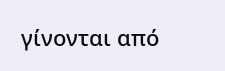γίνονται από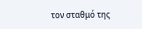τον σταθμό της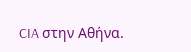CIA στην Αθήνα.